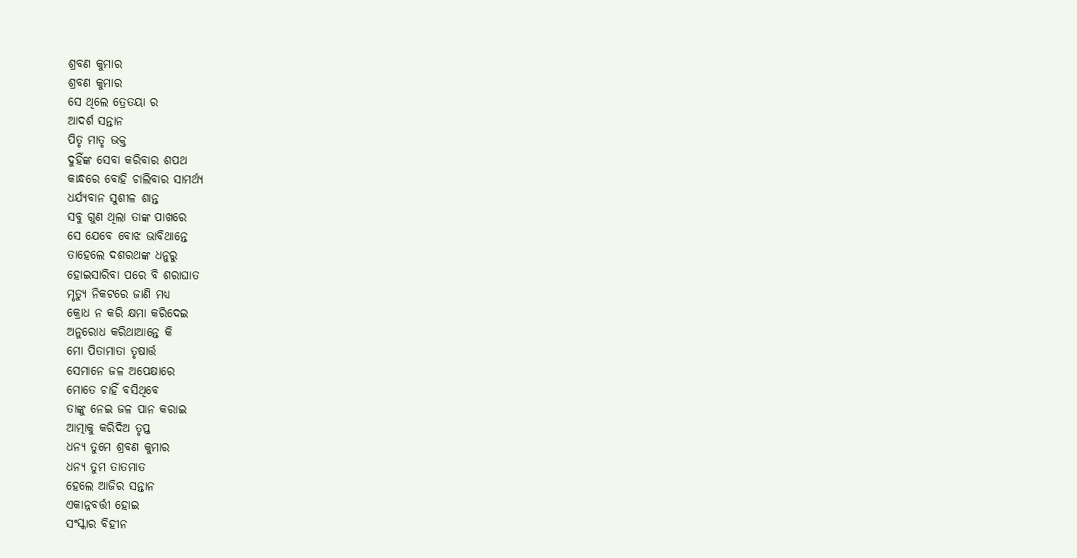ଶ୍ରବଣ କୁମାର
ଶ୍ରବଣ କୁମାର
ସେ ଥିଲେ ତ୍ରେତୟା ର
ଆଦର୍ଶ ସନ୍ତାନ
ପିତୃ ମାତୃ ଭକ୍ତ
ଦୁହିଁଙ୍କ ସେବା କରିବାର ଶପଥ
କାନ୍ଧରେ ବୋହି ଚାଲିବାର ସାମର୍ଥ୍ୟ
ଧର୍ଯ୍ୟବାନ ସୁଶୀଳ ଶାନ୍ତ
ସବୁ ଗୁଣ ଥିଲା ତାଙ୍କ ପାଖରେ
ସେ ଯେବେ ବୋଝ ଭାବିଥାନ୍ତେ
ତାହେଲେ ଦଶରଥଙ୍କ ଧନୁରୁ
ହୋଇସାରିବା ପରେ ବି ଶରାଘାତ
ମୃତ୍ୟୁ ନିକଟରେ ଜାଣି ମଧ୍ୟ
କ୍ରୋଧ ନ କରି କ୍ଷମା କରିଦେଇ
ଅନୁରୋଧ କରିଥାଆନ୍ତେ କି
ମୋ ପିତାମାତା ତୃଷାର୍ତ୍ତ
ସେମାନେ ଜଳ ଅପେକ୍ଷାରେ
ମୋତେ ଚାହିଁ ବସିଥିବେ
ତାଙ୍କୁ ନେଇ ଜଳ ପାନ କରାଇ
ଆତ୍ମାକୁ କରିଦିଅ ତୃପ୍ତ
ଧନ୍ୟ ତୁମେ ଶ୍ରବଣ କୁମାର
ଧନ୍ୟ ତୁମ ତାତମାତ
ହେଲେ ଆଜିର ସନ୍ତାନ
ଏକାନ୍ନବର୍ତ୍ତୀ ହୋଇ
ସଂସ୍କାର ବିହୀନ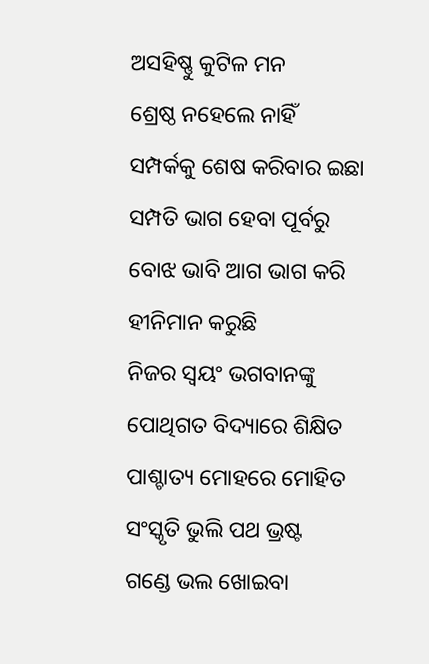ଅସହିଷ୍ଣୁ କୁଟିଳ ମନ
ଶ୍ରେଷ୍ଠ ନହେଲେ ନାହିଁ
ସମ୍ପର୍କକୁ ଶେଷ କରିବାର ଇଛା
ସମ୍ପତି ଭାଗ ହେବା ପୂର୍ବରୁ
ବୋଝ ଭାବି ଆଗ ଭାଗ କରି
ହୀନିମାନ କରୁଛି
ନିଜର ସ୍ୱୟଂ ଭଗବାନଙ୍କୁ
ପୋଥିଗତ ବିଦ୍ୟାରେ ଶିକ୍ଷିତ
ପାଶ୍ଚାତ୍ୟ ମୋହରେ ମୋହିତ
ସଂସ୍କୃତି ଭୁଲି ପଥ ଭ୍ରଷ୍ଟ
ଗଣ୍ଡେ ଭଲ ଖୋଇବା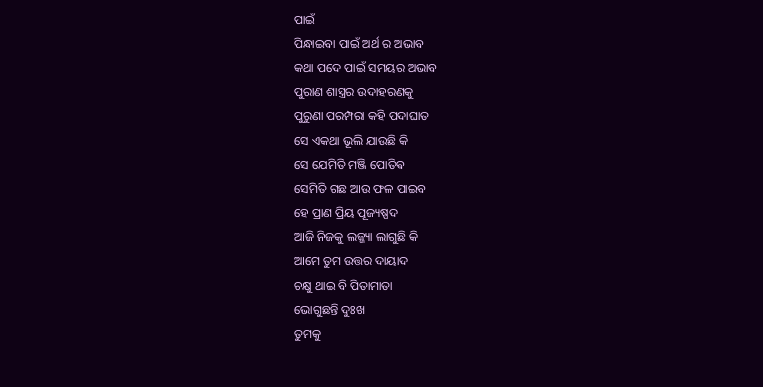ପାଇଁ
ପିନ୍ଧାଇବା ପାଇଁ ଅର୍ଥ ର ଅଭାବ
କଥା ପଦେ ପାଇଁ ସମୟର ଅଭାବ
ପୁରାଣ ଶାସ୍ତ୍ରର ଉଦାହରଣକୁ
ପୁରୁଣା ପରମ୍ପରା କହି ପଦାଘାତ
ସେ ଏକଥା ଭୂଲି ଯାଉଛି କି
ସେ ଯେମିତି ମଞ୍ଜି ପୋତିଵ
ସେମିତି ଗଛ ଆଉ ଫଳ ପାଇବ
ହେ ପ୍ରାଣ ପ୍ରିୟ ପୂଜ୍ୟଷ୍ପଦ
ଆଜି ନିଜକୁ ଲଜ୍ଜ୍ୟା ଲାଗୁଛି କି
ଆମେ ତୁମ ଉତ୍ତର ଦାୟାଦ
ଚକ୍ଷୁ ଥାଇ ବି ପିତାମାତା
ଭୋଗୁଛନ୍ତି ଦୁଃଖ
ତୁମକୁ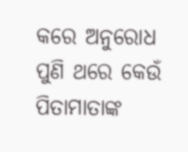କରେ ଅନୁରୋଧ
ପୁଣି ଥରେ କେଉଁ ପିତାମାତାଙ୍କ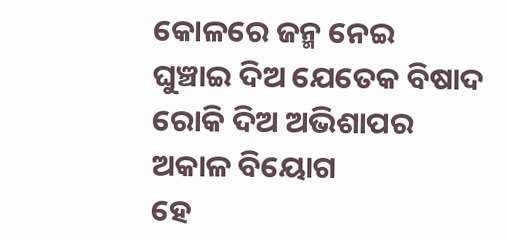କୋଳରେ ଜନ୍ମ ନେଇ
ଘୁଞ୍ଚାଇ ଦିଅ ଯେତେକ ବିଷାଦ
ରୋକି ଦିଅ ଅଭିଶାପର
ଅକାଳ ବିୟୋଗ
ହେ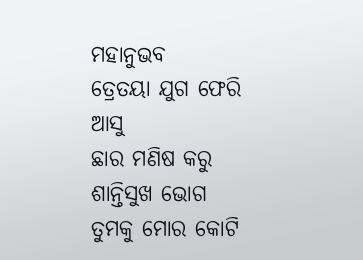ମହାନୁଭବ
ତ୍ରେତୟା ଯୁଗ ଫେରି ଆସୁ
ଛାର ମଣିଷ କରୁ ଶାନ୍ତିସୁଖ ଭୋଗ
ତୁମକୁ ମୋର କୋଟି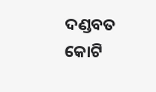ଦଣ୍ଡବତ
କୋଟି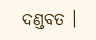ଦଣ୍ଡବତ ।